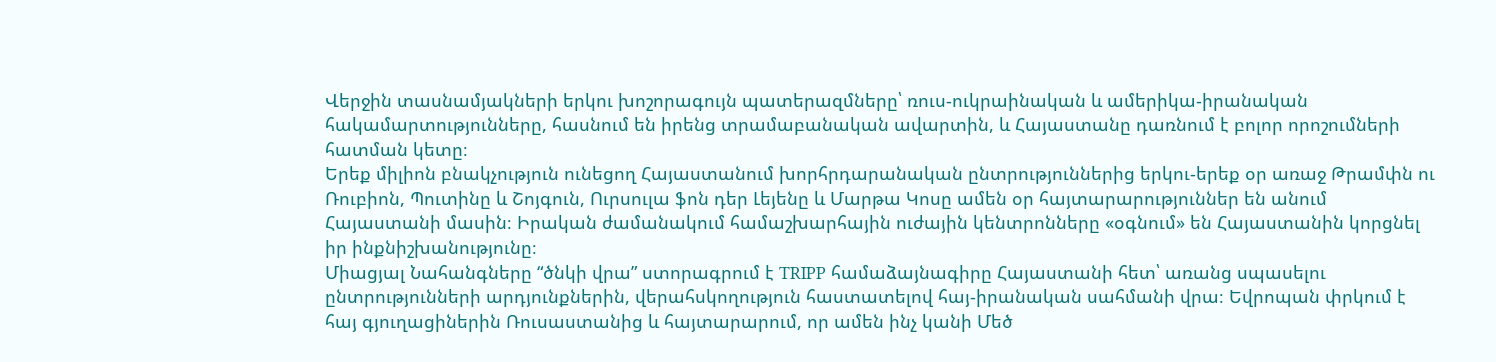Վերջին տասնամյակների երկու խոշորագույն պատերազմները՝ ռուս-ուկրաինական և ամերիկա-իրանական հակամարտությունները, հասնում են իրենց տրամաբանական ավարտին, և Հայաստանը դառնում է բոլոր որոշումների հատման կետը։
Երեք միլիոն բնակչություն ունեցող Հայաստանում խորհրդարանական ընտրություններից երկու-երեք օր առաջ Թրամփն ու Ռուբիոն, Պուտինը և Շոյգուն, Ուրսուլա ֆոն դեր Լեյենը և Մարթա Կոսը ամեն օր հայտարարություններ են անում Հայաստանի մասին։ Իրական ժամանակում համաշխարհային ուժային կենտրոնները «օգնում» են Հայաստանին կորցնել իր ինքնիշխանությունը։
Միացյալ Նահանգները “ծնկի վրա” ստորագրում է TRIPP համաձայնագիրը Հայաստանի հետ՝ առանց սպասելու ընտրությունների արդյունքներին, վերահսկողություն հաստատելով հայ-իրանական սահմանի վրա։ Եվրոպան փրկում է հայ գյուղացիներին Ռուսաստանից և հայտարարում, որ ամեն ինչ կանի Մեծ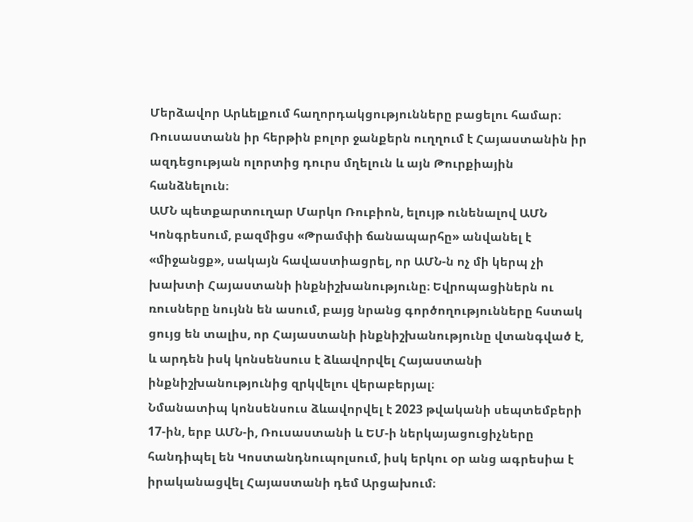Մերձավոր Արևելքում հաղորդակցությունները բացելու համար։ Ռուսաստանն իր հերթին բոլոր ջանքերն ուղղում է Հայաստանին իր ազդեցության ոլորտից դուրս մղելուն և այն Թուրքիային հանձնելուն։
ԱՄՆ պետքարտուղար Մարկո Ռուբիոն, ելույթ ունենալով ԱՄՆ Կոնգրեսում, բազմիցս «Թրամփի ճանապարհը» անվանել է «միջանցք», սակայն հավաստիացրել, որ ԱՄՆ-ն ոչ մի կերպ չի խախտի Հայաստանի ինքնիշխանությունը։ Եվրոպացիներն ու ռուսները նույնն են ասում, բայց նրանց գործողությունները հստակ ցույց են տալիս, որ Հայաստանի ինքնիշխանությունը վտանգված է, և արդեն իսկ կոնսենսուս է ձևավորվել Հայաստանի ինքնիշխանությունից զրկվելու վերաբերյալ։
Նմանատիպ կոնսենսուս ձևավորվել է 2023 թվականի սեպտեմբերի 17-ին, երբ ԱՄՆ-ի, Ռուսաստանի և ԵՄ-ի ներկայացուցիչները հանդիպել են Կոստանդնուպոլսում, իսկ երկու օր անց ագրեսիա է իրականացվել Հայաստանի դեմ Արցախում։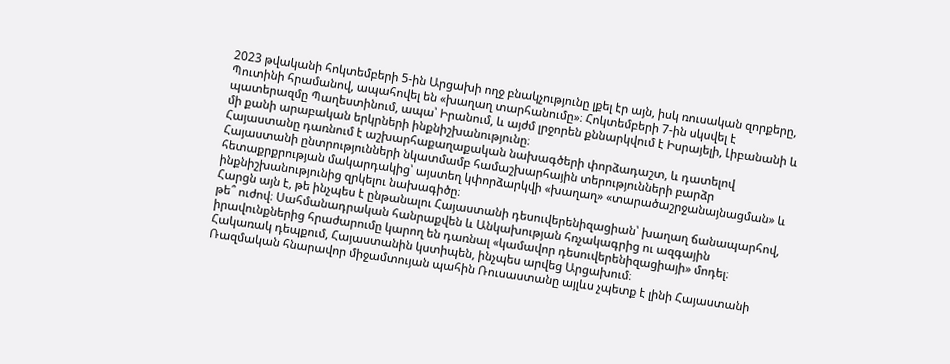2023 թվականի հոկտեմբերի 5-ին Արցախի ողջ բնակչությունը լքել էր այն, իսկ ռուսական զորքերը, Պուտինի հրամանով, ապահովել են «խաղաղ տարհանումը»։ Հոկտեմբերի 7-ին սկսվել է պատերազմը Պաղեստինում, ապա՝ Իրանում, և այժմ լրջորեն քննարկվում է Իսրայելի, Լիբանանի և մի քանի արաբական երկրների ինքնիշխանությունը։
Հայաստանը դառնում է աշխարհաքաղաքական նախագծերի փորձադաշտ, և դատելով Հայաստանի ընտրությունների նկատմամբ համաշխարհային տերությունների բարձր հետաքրքրության մակարդակից՝ այստեղ կփորձարկվի «խաղաղ» «տարածաշրջանայնացման» և ինքնիշխանությունից զրկելու նախագիծը։
Հարցն այն է, թե ինչպես է ընթանալու Հայաստանի դեսուվերենիզացիան՝ խաղաղ ճանապարհով, թե՞ ուժով։ Սահմանադրական հանրաքվեն և Անկախության հռչակագրից ու ազգային իրավունքներից հրաժարումը կարող են դառնալ «կամավոր դեսուվերենիզացիայի» մոդել։ Հակառակ դեպքում, Հայաստանին կստիպեն, ինչպես արվեց Արցախում։
Ռազմական հնարավոր միջամտույան պահին Ռուսաստանը այլևս չպետք է լինի Հայաստանի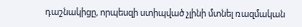դաշնակիցը, որպեսզի ստիպված չլինի մտնել ռազմական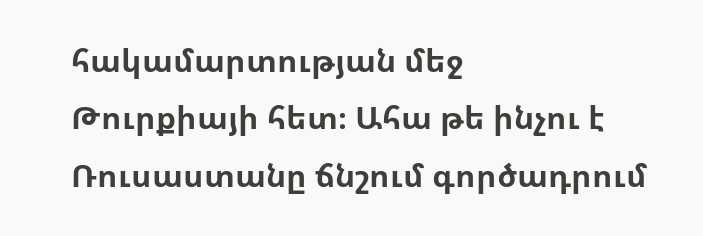հակամարտության մեջ Թուրքիայի հետ։ Ահա թե ինչու է Ռուսաստանը ճնշում գործադրում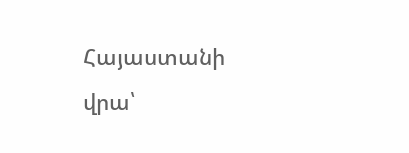Հայաստանի վրա՝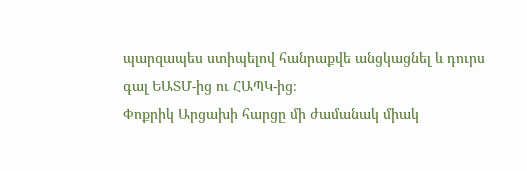պարզապես ստիպելով հանրաքվե անցկացնել և դուրս գալ ԵԱՏՄ-ից ու ՀԱՊԿ-ից։
Փոքրիկ Արցախի հարցը մի ժամանակ միակ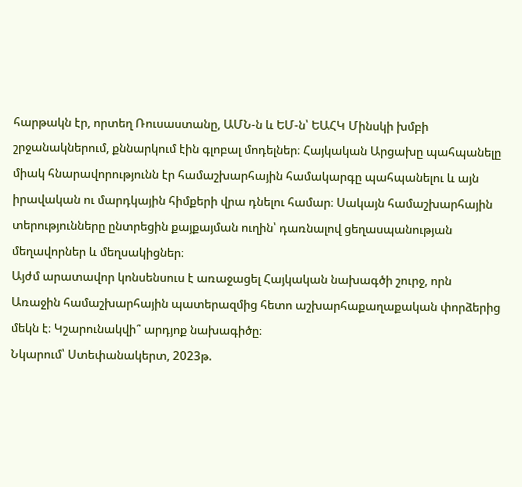հարթակն էր, որտեղ Ռուսաստանը, ԱՄՆ-ն և ԵՄ-ն՝ ԵԱՀԿ Մինսկի խմբի շրջանակներում, քննարկում էին գլոբալ մոդելներ։ Հայկական Արցախը պահպանելը միակ հնարավորությունն էր համաշխարհային համակարգը պահպանելու և այն իրավական ու մարդկային հիմքերի վրա դնելու համար։ Սակայն համաշխարհային տերությունները ընտրեցին քայքայման ուղին՝ դառնալով ցեղասպանության մեղավորներ և մեղսակիցներ։
Այժմ արատավոր կոնսենսուս է առաջացել Հայկական նախագծի շուրջ, որն Առաջին համաշխարհային պատերազմից հետո աշխարհաքաղաքական փորձերից մեկն է։ Կշարունակվի՞ արդյոք նախագիծը։
Նկարում՝ Ստեփանակերտ, 2023թ.